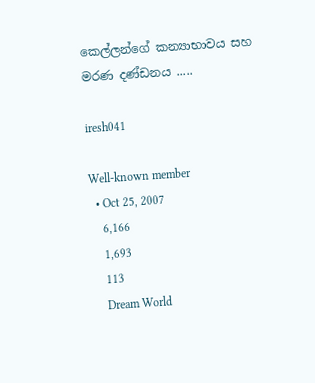කෙල්ලන්ගේ කන්‍යාභාවය සහ මරණ දණ්ඩනය .....

iresh041

Well-known member
  • Oct 25, 2007
    6,166
    1,693
    113
    Dream World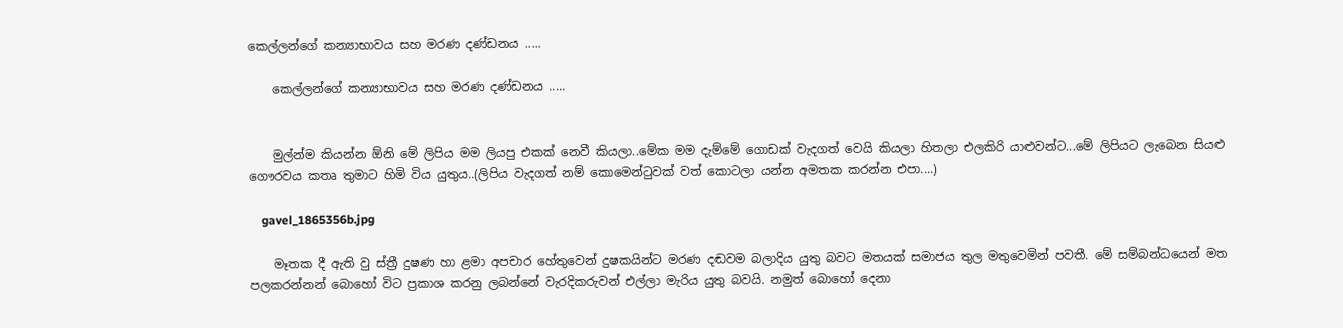කෙල්ලන්ගේ කන්‍යාභාවය සහ මරණ දණ්ඩනය .....

    කෙල්ලන්ගේ කන්‍යාභාවය සහ මරණ දණ්ඩනය .....


    මුල්න්ම කියන්න ඕනි මේ ලිපිය මම ලියපු එකක් නෙවී කියලා..මේක මම දැම්මේ ගොඩක් වැදගත් වෙයි කියලා හිතලා එලකිරි යාළුවන්ට...මේ ලිපියට ලැබෙන සියළු ගෞරවය කතෘ තුමාට හිමි විය යුතුය..(ලිපිය වැදගත් නම් කොමෙන්ටුවක් වත් කොටලා යන්න අමතක කරන්න එපා....)

    gavel_1865356b.jpg

    මෑතක දී ඇති වු ස්ත්‍රී දුෂණ හා ළමා අපචාර හේතුවෙන් දුෂකයින්ට මරණ දඬවම බලාදිය යුතු බවට මතයක් සමාජය තුල මතුවෙමින් පවතී. මේ සම්බන්ධයෙන් මත පලකරන්නන් බොහෝ විට ප්‍රකාශ කරනු ලබන්නේ වැරදිකරුවන් එල්ලා මැරිය යුතු බවයි. නමුත් බොහෝ දෙනා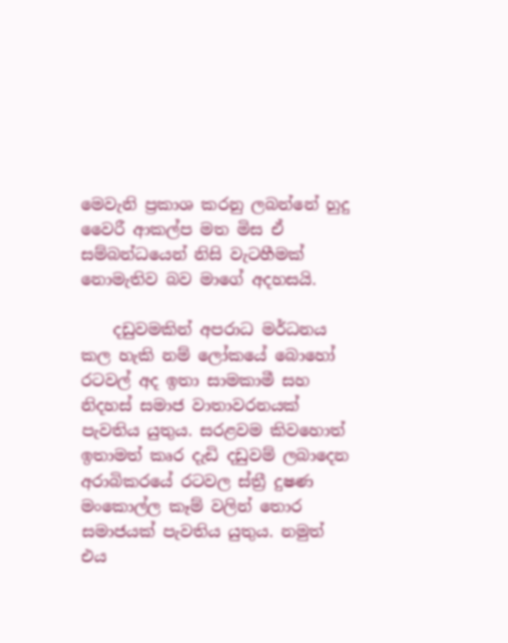මෙවැනි ප්‍රකාශ කරනු ලබන්නේ හුදු වෛරී ආකල්ප මත මිස ඒ සම්බන්ධයෙන් නිසි වැටහීමක් නොමැතිව බව මාගේ අදහසයි.

    දඩුවමකින් අපරාධ මර්ධනය කල හැකි නම් ලෝකයේ බොහෝ රටවල් අද ඉතා සාමකාමී සහ නිදහස් සමාජ වාතාවරනයක් පැවතිය යුතුය. සරළවම කිවහොත් ඉතාමත් කෘර දැඩි දඩුවම් ලබාදෙන අරාබිකරයේ රටවල ස්ත්‍රී දුෂණ මංකොල්ල කෑම් වලින් තොර සමාජයක් පැවතිය යුතුය. නමුත් එය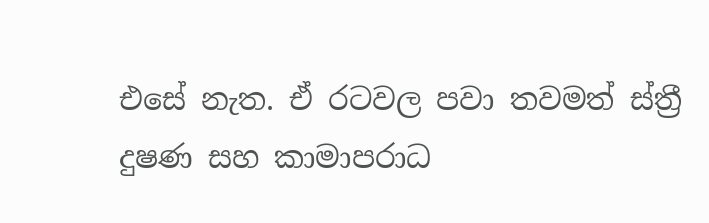එසේ නැත. ඒ රටවල පවා තවමත් ස්ත්‍රී දුෂණ සහ කාමාපරාධ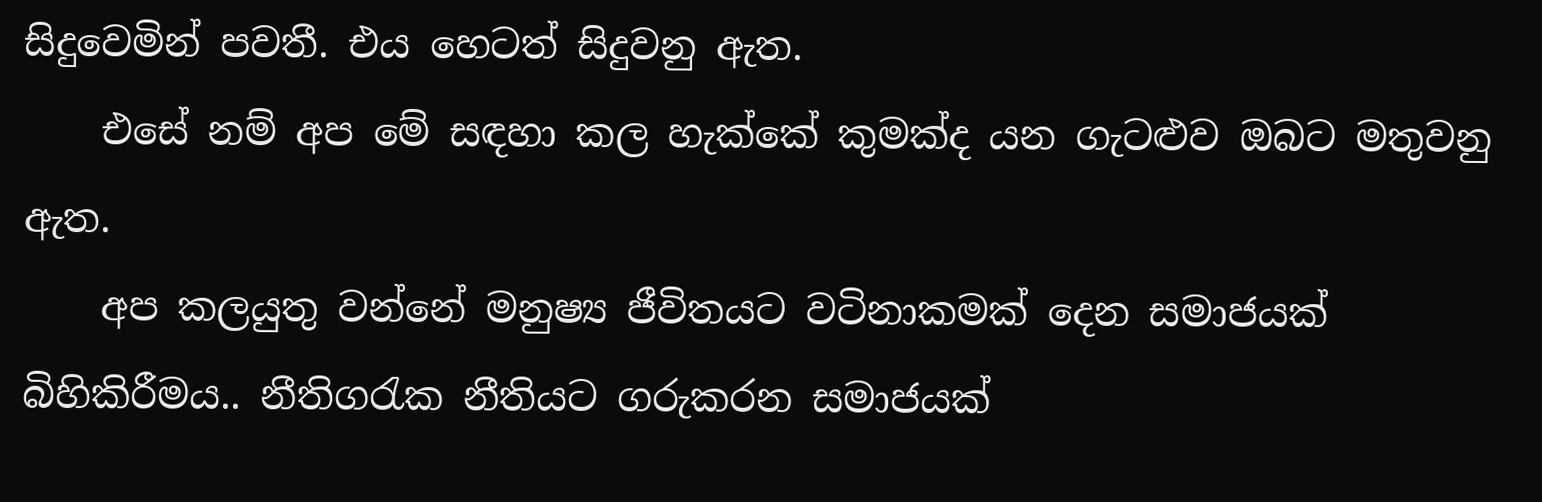සිදුවෙමින් පවතී. එය හෙටත් සිදුවනු ඇත.
    එසේ නම් අප මේ සඳහා කල හැක්කේ කුමක්ද යන ගැටළුව ඔබට මතුවනු ඇත.
    අප කලයුතු වන්නේ මනුෂ්‍ය ජීවිතයට වටිනාකමක් දෙන සමාජයක් බිහිකිරීමය.. නීතිගරැක නීතියට ගරුකරන සමාජයක්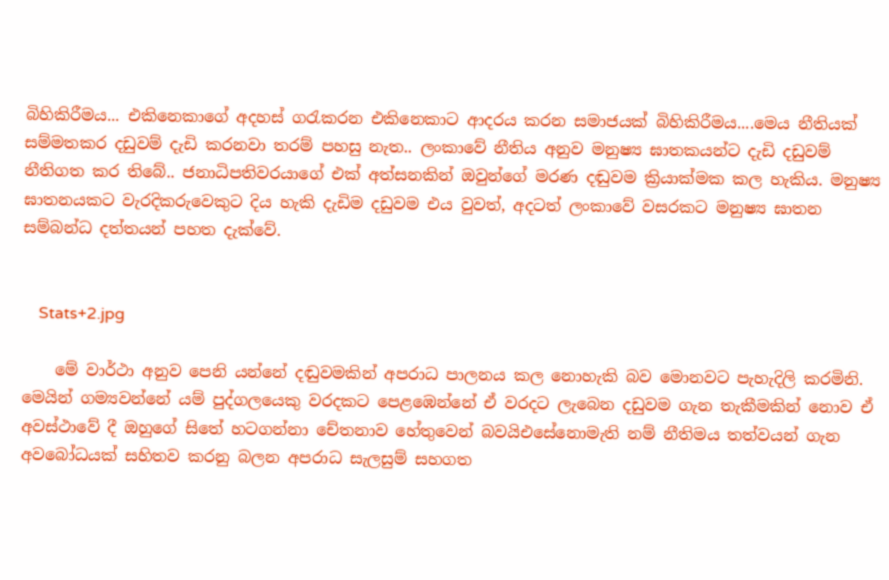බිහිකිරීමය... එකිනෙකාගේ අදහස් ගරැකරන එකිනෙකාට ආදරය කරන සමාජයක් බිහිකිරීමය....මෙය නීතියක් සම්මතකර දඩුවම් දැඩි කරනවා තරම් පහසු නැත.. ලංකාවේ නීතිය අනුව මනුෂ්‍ය ඝාතකයන්ට දැඩි දඩුවම් නීතිගත කර තිබේ.. ජනාධිපතිවරයාගේ එක් අත්සනකින් ඔවුන්ගේ මරණ දඬුවම ක්‍රියාක්මක කල හැකිය. මනුෂ්‍ය ඝාතනයකට වැරදිකරුවෙකුට දිය හැකි දැඩිම දඩුවම එය වුවත්, අදටත් ලංකාවේ වසරකට මනුෂ්‍ය ඝාතන සම්බන්ධ දත්තයන් පහත දැක්වේ.


    Stats+2.jpg

    මේ වාර්ථා අනුව පෙනි යන්නේ දඬුවමකින් අපරාධ පාලනය කල නොහැකි බව මොනවට පැහැදිලි කරමිනි. මෙයින් ගම්‍යවන්නේ යම් පුද්ගලයෙකු වරදකට පෙළඹෙන්නේ ඒ වරදට ලැබෙන දඩුවම ගැන තැකීමකින් නොව ඒ අවස්ථාවේ දී ඔහුගේ සිතේ හටගන්නා චේතනාව හේතුවෙන් බවයිඑසේනොමැති නම් නීතිමය තත්වයන් ගැන අවබෝධයක් සහිතව කරනු බලන අපරාධ සැලසුම් සහගත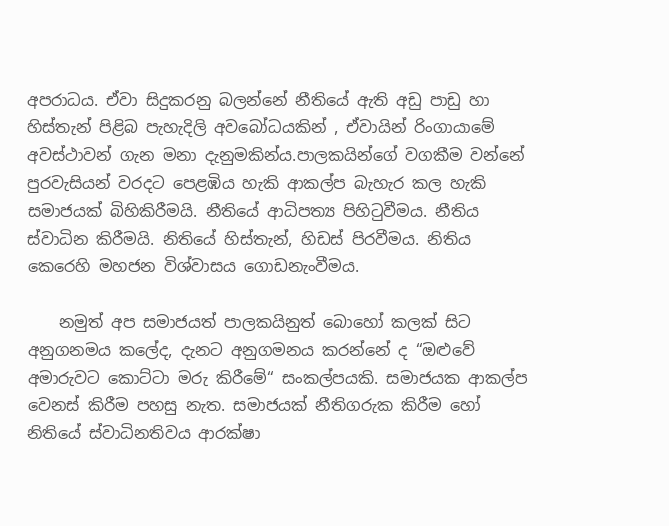අපරාධය. ඒවා සිදුකරනු බලන්නේ නීතියේ ඇති අඩු පාඩු හා හිස්තැන් පිළිබ පැහැදිලි අවබෝධයකින් , ඒවායින් රිංගායාමේ අවස්ථාවන් ගැන මනා දැනුමකින්ය.පාලකයින්ගේ වගකීම වන්නේ පුරවැසියන් වරදට පෙළඹිය හැකි ආකල්ප බැහැර කල හැකි සමාජයක් බිහිකිරීමයි. නීතියේ ආධිපත්‍ය පිහිටුවීමය. නීතිය ස්වාධින කිරීමයි. නිතියේ හිස්තැන්, හිඩස් පිරවීමය. නිතිය කෙරෙහි මහජන විශ්වාසය ගොඩනැංවීමය.

    නමුත් අප සමාජයත් පාලකයිනුත් බොහෝ කලක් සිට අනුගනමය කලේද, දැනට අනුගමනය කරන්නේ ද “ඔළුවේ අමාරුවට කොට්ටා මරු කිරීමේ“ සංකල්පයකි. සමාජයක ආකල්ප වෙනස් කිරීම පහසු නැත. සමාජයක් නීතිගරුක කිරීම හෝ නිතියේ ස්වාධිනතිවය ආරක්ෂා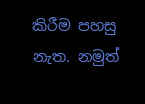කිරීම පහසු නැත. නමුත්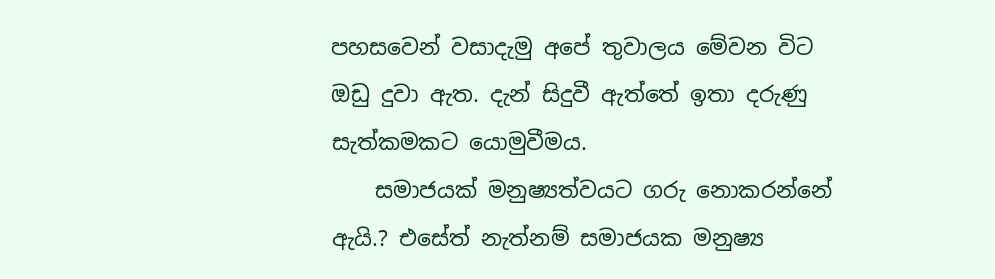පහසවෙන් වසාදැමු අපේ තුවාලය මේවන විට ඔඩු දුවා ඇත. දැන් සිදුවී ඇත්තේ ඉතා දරුණු සැත්කමකට යොමුවීමය.
    සමාජයක් මනුෂ්‍යත්වයට ගරු නොකරන්නේ ඇයි.? එසේත් නැත්නම් සමාජයක මනුෂ්‍ය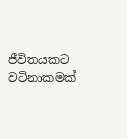ජීවිතයකට වටිනාකමක්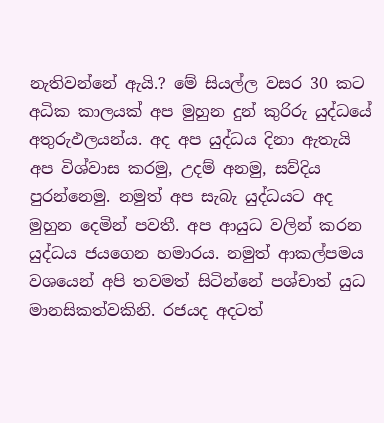නැතිවන්නේ ඇයි.? මේ සියල්ල වසර 30 කට අධික කාලයක් අප මුහුන දුන් කුරිරු යුද්ධයේ අතුරුඵලයන්ය. අද අප යුද්ධය දිනා ඇතැයි අප විශ්වාස කරමු, උදම් අනමු, සව්දිය පුරන්නෙමු. නමුත් අප සැබැ යුද්ධයට අද මුහුන දෙමින් පවතී. අප ආයුධ වලින් කරන යුද්ධය ජයගෙන හමාරය. නමුත් ආකල්පමය වශයෙන් අපි තවමත් සිටින්නේ පශ්චාත් යුධ මානසිකත්වකිනි. රජයද අදටත්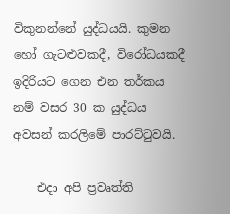විකුනන්නේ යුද්ධයයි. කුමන හෝ ගැටළුවකදී, විරෝධයකදී ඉදිරියට ගෙන එන තර්කය නම් වසර 30 ක යුද්ධය අවසන් කරලිමේ පාරට්ටුවයි.

    එදා අපි ප්‍රවෘත්ති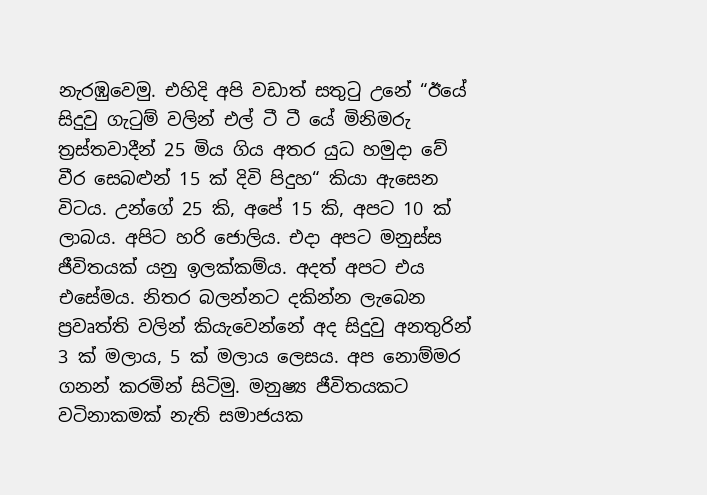නැරඹුවෙමු. එහිදි අපි වඩාත් සතුටු උනේ “ඊයේ සිදුවු ගැටුම් වලින් එල් ටී ටී යේ මිනිමරු ත්‍රස්තවාදීන් 25 මිය ගිය අතර යුධ හමුදා වේ වීර සෙබළුන් 15 ක් දිවි පිදුහ“ කියා ඇසෙන විටය. උන්ගේ 25 කි, අපේ 15 කි, අපට 10 ක් ලාබය. අපිට හරි ජොලිය. එදා අපට මනුස්ස ජීවිතයක් යනු ඉලක්කම්ය. අදත් අපට එය එසේමය. නිතර බලන්නට දකින්න ලැබෙන ප්‍රවෘත්ති වලින් කියැවෙන්නේ අද සිදුවු අනතුරින් 3 ක් මලාය, 5 ක් මලාය ලෙසය. අප නොම්මර ගනන් කරමින් සිටිමු. මනුෂ්‍ය ජීවිතයකට වටිනාකමක් නැති සමාජයක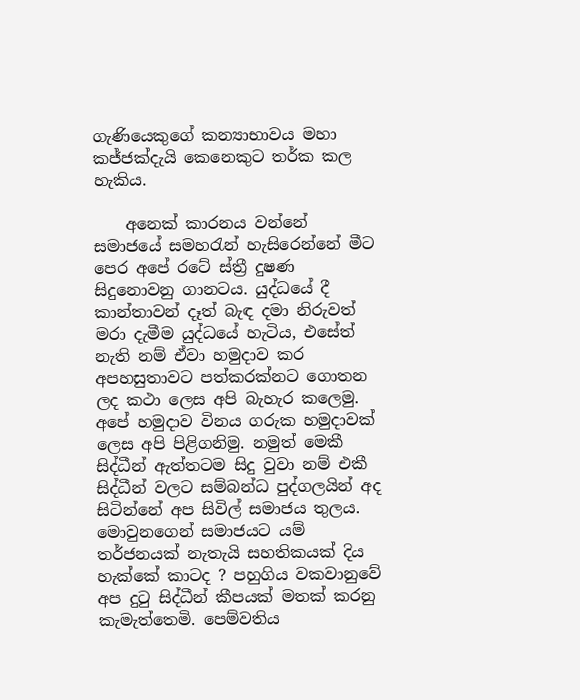ගැණියෙකුගේ කන්‍යාභාවය මහා කජ්ජක්දැයි කෙනෙකුට තර්ක කල හැකිය.

    අනෙක් කාරනය වන්නේ සමාජයේ සමහරැන් හැසිරෙන්නේ මීට පෙර අපේ රටේ ස්ත්‍රී දුෂණ සිදුනොවනු ගානටය. යුද්ධයේ දී කාන්තාවන් දෑත් බැඳ දමා නිරුවත් මරා දැමීම යුද්ධයේ හැටිය, එසේත් නැති නම් ඒවා හමුදාව කර අපහසුතාවට පත්කරක්නට ගොතන ලද කථා ලෙස අපි බැහැර කලෙමු. අපේ හමුදාව විනය ගරුක හමුදාවක් ලෙස අපි පිළිගනිමු. නමුත් මෙකී සිද්ධීන් ඇත්තටම සිදු වුවා නම් එකී සිද්ධීන් වලට සම්බන්ධ පුද්ගලයින් අද සිටින්නේ අප සිවිල් සමාජය තුලය. මොවුනගෙන් සමාජයට යම් තර්ජනයක් නැතැයි සහතිකයක් දිය හැක්කේ කාටද ? පහුගිය වකවානුවේ අප දුටු සිද්ධීන් කීපයක් මතක් කරනු කැමැත්තෙමි. පෙම්වතිය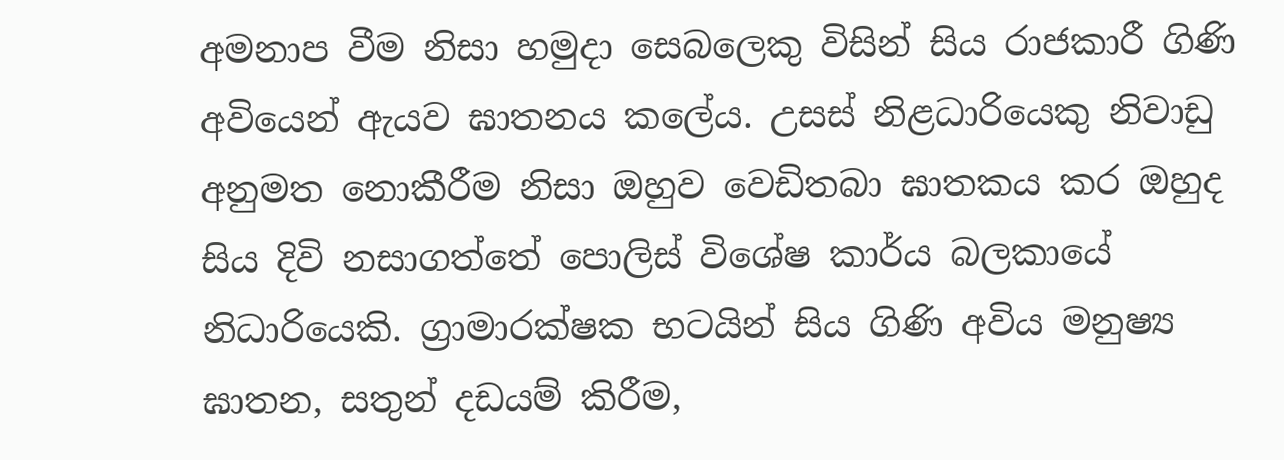අමනාප වීම නිසා හමුදා සෙබලෙකු විසින් සිය රාජකාරී ගිණි අවියෙන් ඇයව ඝාතනය කලේය. උසස් නිළධාරියෙකු නිවාඩු අනුමත නොකීරීම නිසා ඔහුව වෙඩිතබා ඝාතකය කර ඔහුද සිය දිවි නසාගත්තේ පොලිස් විශේෂ කාර්ය බලකායේ නිධාරියෙකි. ග්‍රාමාරක්ෂක භටයින් සිය ගිණි අවිය මනුෂ්‍ය ඝාතන, සතුන් දඩයම් කිරීම,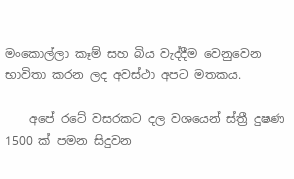මංකොල්ලා කෑම් සහ බිය වැද්දීම වෙනුවෙන භාවිතා කරන ලද අවස්ථා අපට මතකය.

    අපේ රටේ වසරකට දල වශයෙන් ස්ත්‍රී දුෂණ 1500 ක් පමන සිදුවන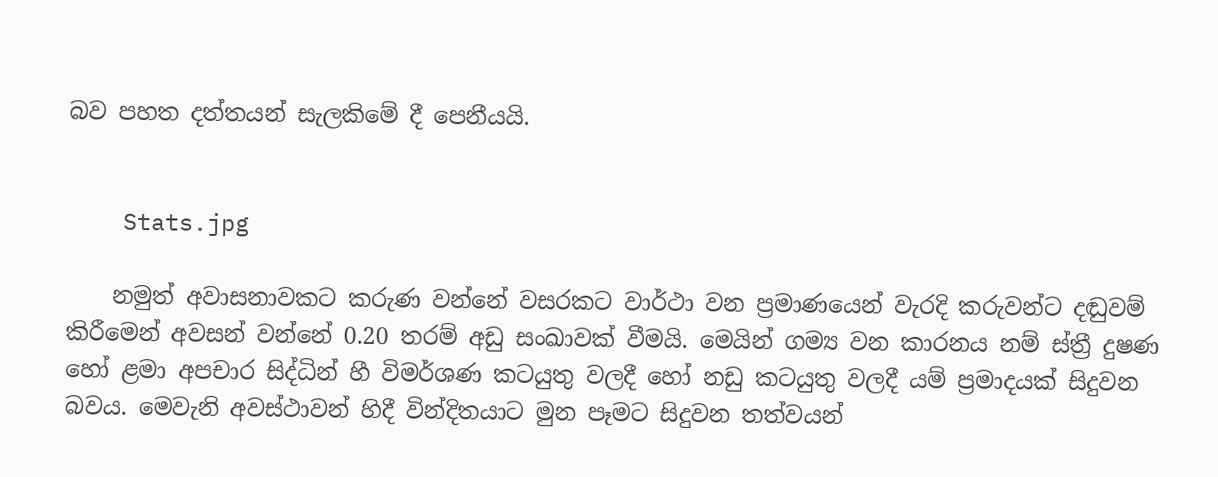බව පහත දත්තයන් සැලකිමේ දී පෙනීයයි.


    Stats.jpg

    නමුත් අවාසනාවකට කරුණ වන්නේ වසරකට වාර්ථා වන ප්‍රමාණයෙන් වැරදි කරුවන්ට දඬුවම් කිරීමෙන් අවසන් වන්නේ 0.20 තරම් අඩු සංඛාවක් වීමයි. මෙයින් ගම්‍ය වන කාරනය නම් ස්ත්‍රී දුෂණ හෝ ළමා අපචාර සිද්ධින් හී විමර්ශණ කටයුතු වලදී හෝ නඩු කටයුතු වලදී යම් ප්‍රමාදයක් සිදුවන බවය. මෙවැනි අවස්ථාවන් හිදී වින්දිතයාට මුන පෑමට සිදුවන තත්වයන්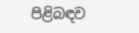පිළිබඳව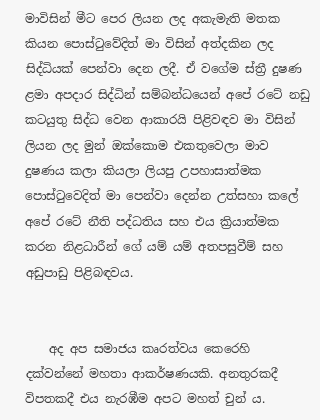මාවිසින් මීට පෙර ලියන ලද අකැමැති මතක කියන පොස්ටුවේදිත් මා විසින් අත්දකින ලද සිද්ධියක් පෙන්වා දෙන ලදී. ඒ වගේම ස්ත්‍රී දුෂණ ළමා අපදාර සිද්ධින් සම්බන්ධයෙන් අපේ රටේ නඩු කටයුතු සිද්ධ වෙන ආකාරයි පිළිවඳව මා විසින් ලියන ලද මුන් ඔක්කොම එකතුවෙලා මාව දුෂණය කලා කියලා ලියපු උපහාසාත්මක පොස්ටුවෙදිත් මා පෙන්වා දෙන්න උත්සහා කලේ අපේ රටේ නීති පද්ධතිය සහ එය ක්‍රියාත්මක කරන නිළධාරීන් ගේ යම් යම් අතපසුවීම් සහ අඩුපාඩු පිළිබඳවය.


    අද අප සමාජය කෘරත්වය කෙරෙහි දක්වන්නේ මහතා ආකර්ෂණයකි. අනතුරකදී විපතකදී එය නැරඹීම අපට මහත් චුන් ය.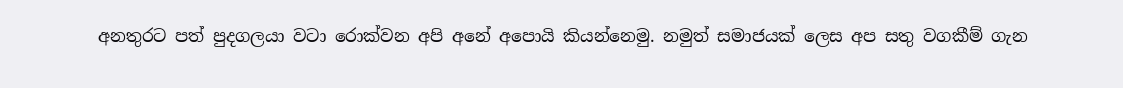අනතුරට පත් පුදගලයා වටා රොක්වන අපි අනේ අපොයි කියන්නෙමු. නමුත් සමාජයක් ලෙස අප සතු වගකීම් ගැන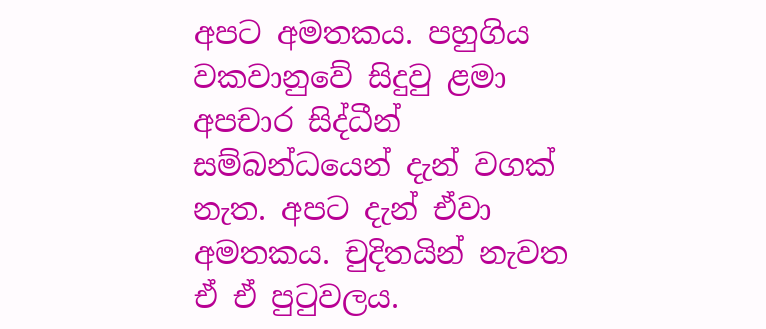අපට අමතකය. පහුගිය වකවානුවේ සිදුවු ළමා අපචාර සිද්ධීන් සම්බන්ධයෙන් දැන් වගක් නැත. අපට දැන් ඒවා අමතකය. චුදිතයින් නැවත ඒ ඒ පුටුවලය.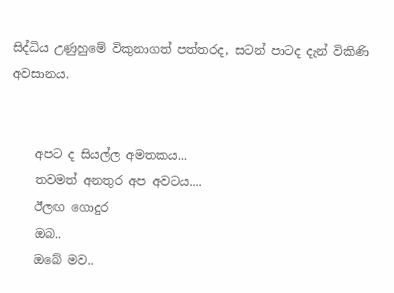සිද්ධිය උණුහුමේ විකුනාගත් පත්තරද, සටන් පාටද දැන් විකිණි අවසානය.


    අපට ද සියල්ල අමතකය...
    තවමත් අනතුර අප අවටය....
    ඊලඟ ගොදුර
    ඔබ..
    ඔබේ මව..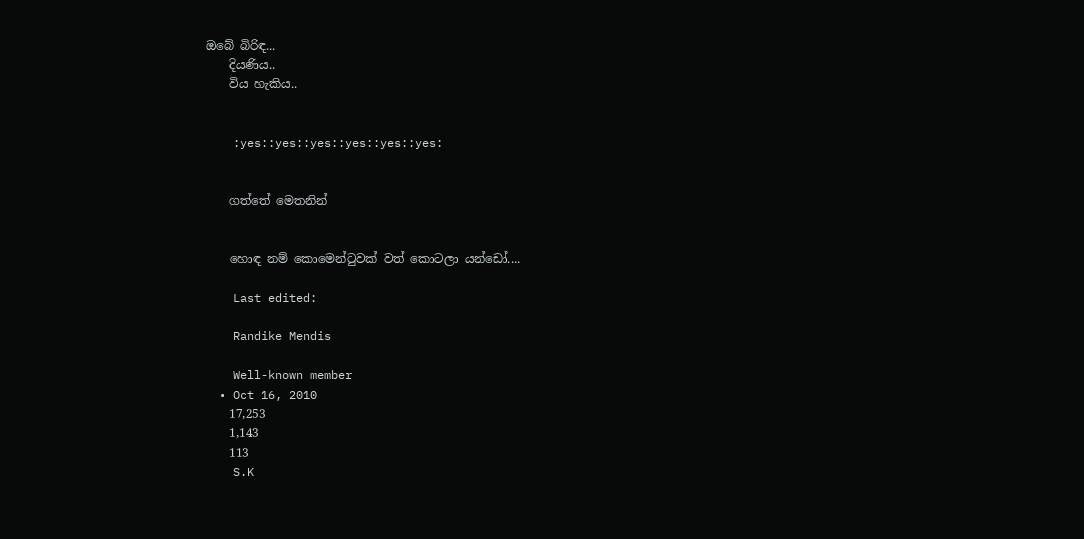ඔබේ බිරිඳ...
    දියණිය..
    විය හැකිය..


    :yes::yes::yes::yes::yes::yes:


    ගත්තේ මෙතනින්


    හොඳ නම් කොමෙන්ටුවක් වත් කොටලා යන්ඩෝ....

    Last edited:

    Randike Mendis

    Well-known member
  • Oct 16, 2010
    17,253
    1,143
    113
    S.K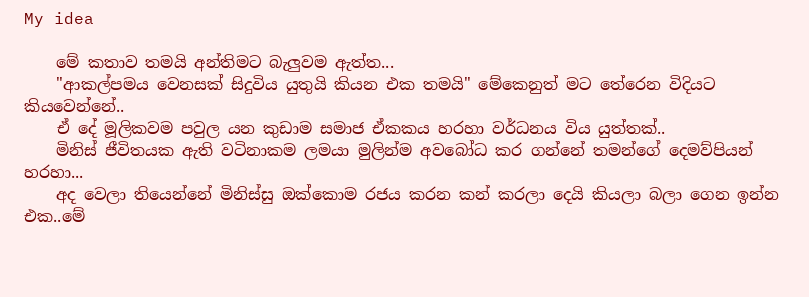My idea

    මේ කතාව තමයි අන්තිමට බැලුවම ඇත්ත...
    "ආකල්පමය වෙනසක් සිදුවිය යුතුයි කියන එක තමයි" මේකෙනුත් මට තේරෙන විදියට කියවෙන්නේ..
    ඒ දේ මූලිකවම පවුල යන කුඩාම සමාජ ඒකකය හරහා වර්ධනය විය යුත්තක්..
    මිනිස් ජීවිතයක ඇති වටිනාකම ලමයා මුලින්ම අවබෝධ කර ගන්නේ තමන්ගේ දෙමව්පියන් හරහා...
    අද වෙලා තියෙන්නේ මිනිස්සු ඔක්කොම රජය කරන කන් කරලා දෙයි කියලා බලා ගෙන ඉන්න එක..මේ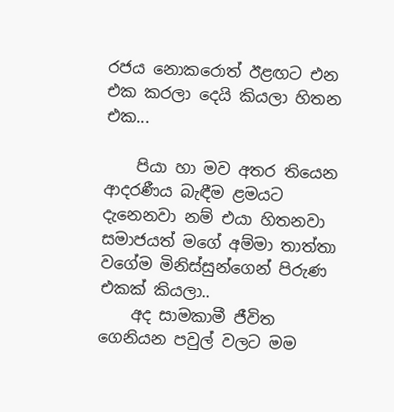රජය නොකරොත් ඊළඟට එන එක කරලා දෙයි කියලා හිතන එක...

    පියා හා මව අතර තියෙන ආදරණීය බැඳීම ළමයට දැනෙනවා නම් එයා හිතනවා සමාජයත් මගේ අම්මා තාත්තා වගේම මිනිස්සුන්ගෙන් පිරුණ එකක් කියලා..
    අද සාමකාමී ජීවිත ගෙනියන පවුල් වලට මම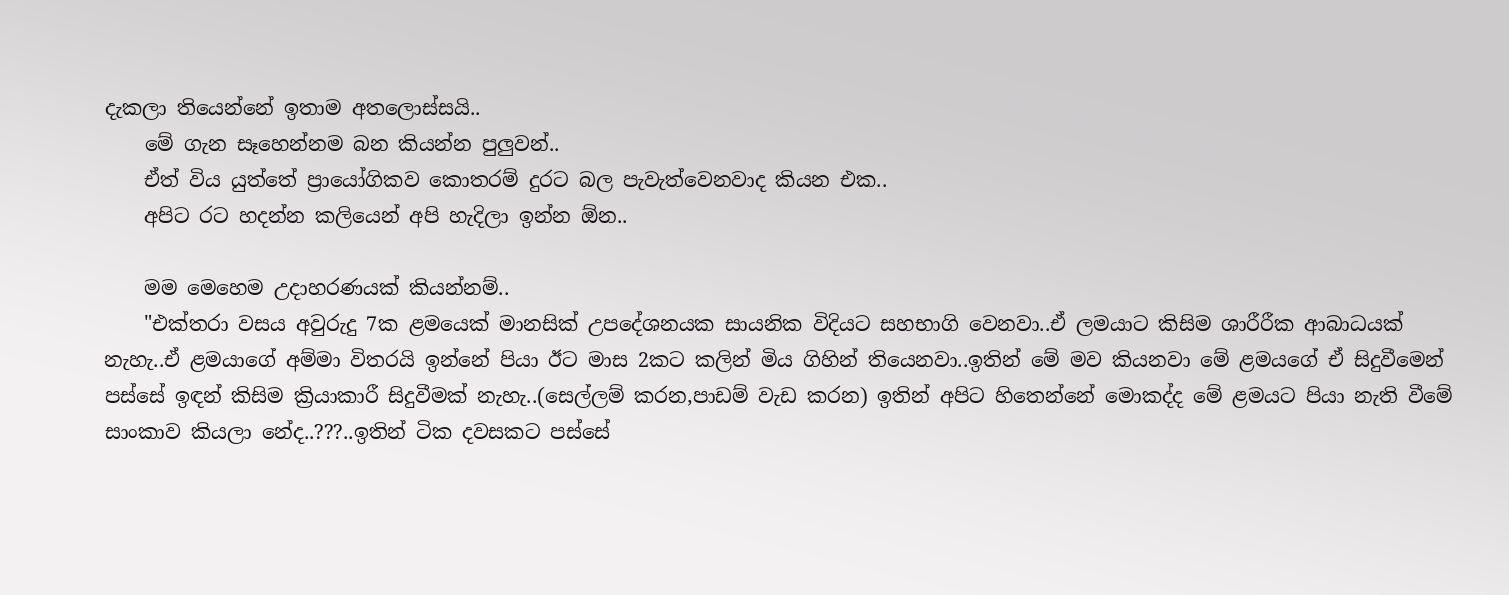දැකලා තියෙන්නේ ඉතාම අතලොස්සයි..
    මේ ගැන සෑහෙන්නම බන කියන්න පුලුවන්..
    ඒත් විය යුත්තේ ප්‍රායෝගිකව කොතරම් දුරට බල පැවැත්වෙනවාද කියන එක..
    අපිට රට හදන්න කලියෙන් අපි හැදිලා ඉන්න ඕන..

    මම මෙහෙම උදාහරණයක් කියන්නම්..
    "එක්තරා වසය අවුරුදු 7ක ළමයෙක් මානසික් උපදේශනයක සායනික විදියට සහභාගි වෙනවා..ඒ ලමයාට කිසිම ශාරීරීක ආබාධයක් නැහැ..ඒ ළමයාගේ අම්මා විතරයි ඉන්නේ පියා ඊට මාස 2කට කලින් මිය ගිහින් තියෙනවා..ඉතින් මේ මව කියනවා මේ ළමයගේ ඒ සිදුවීමෙන් පස්සේ ඉඳන් කිසිම ක්‍රියාකාරී සිදුවීමක් නැහැ..(සෙල්ලම් කරන,පාඩම් වැඩ කරන) ඉතින් අපිට හිතෙන්නේ මොකද්ද මේ ළමයට පියා නැති වීමේ සාංකාව කියලා නේද..???..ඉතින් ටික දවසකට පස්සේ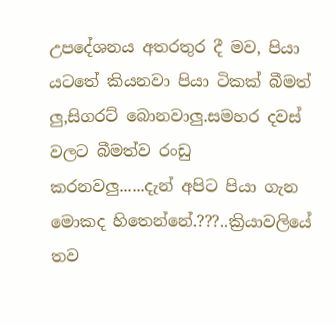උපදේශනය අතරතුර දී මව, පියා යටතේ කියනවා පියා ටිකක් බීමත් ලු,සිගරට් බොනවාලු.සමහර දවස් වලට බීමත්ව රංඩු කරනවලු......දැන් අපිට පියා ගැන මොකද හිතෙන්නේ.???..ක්‍රියාවලියේ තව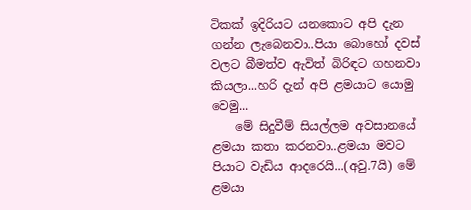ටිකක් ඉදිරියට යනකොට අපි දැන ගන්න ලැබෙනවා..පියා බොහෝ දවස් වලට බීමත්ව ඇවිත් බිරිඳට ගහනවා කියලා...හරි දැන් අපි ළමයාට යොමු වෙමු...
    මේ සිදුවීම් සියල්ලම අවසානයේ ළමයා කතා කරනවා..ළමයා මවට පියාට වැඩිය ආදරෙයි...(අවු.7යි) මේ ළමයා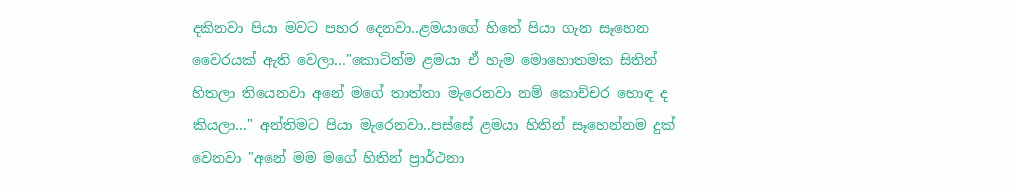දකිනවා පියා මවට පහර දෙනවා..ළමයාගේ හිතේ පියා ගැන සෑහෙන වෛරයක් ඇති වෙලා..."කොටින්ම ළමයා ඒ හැම මොහොතමක සිතින් හිතලා තියෙනවා අනේ මගේ තාත්තා මැරෙනවා නම් කොච්චර හොඳ ද කියලා..." අන්තිමට පියා මැරෙනවා..පස්සේ ළමයා හිතින් සෑහෙන්නම දුක් වෙනවා "අනේ මම මගේ හිතින් ප්‍රාර්ථනා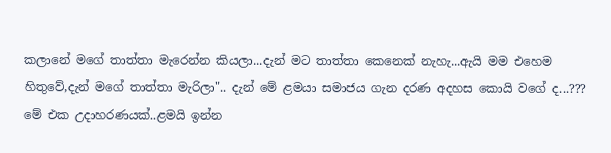කලානේ මගේ තාත්තා මැරෙන්න කියලා...දැන් මට තාත්තා කෙනෙක් නැහැ...ඇයි මම එහෙම හිතුවේ,දැන් මගේ තාත්තා මැරිලා".. දැන් මේ ළමයා සමාජය ගැන දරණ අදහස කොයි වගේ ද...??? මේ එක උදාහරණයක්..ළමයි ඉන්න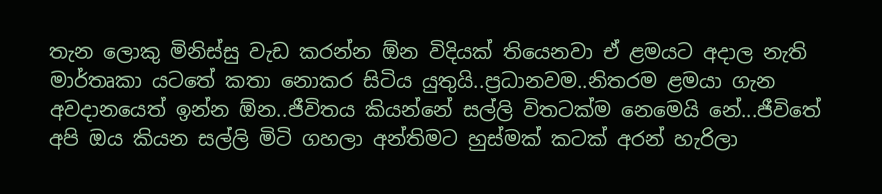තැන ලොකු මිනිස්සු වැඩ කරන්න ඕන විදියක් තියෙනවා ඒ ළමයට අදාල නැති මාර්තෘකා යටතේ කතා නොකර සිටිය යුතුයි..ප්‍රධානවම..නිතරම ළමයා ගැන අවදානයෙත් ඉන්න ඕන..ජීවිතය කියන්නේ සල්ලි විතටක්ම නෙමෙයි නේ...ජීවිතේ අපි ඔය කියන සල්ලි මිටි ගහලා අන්තිමට හුස්මක් කටක් අරන් හැරිලා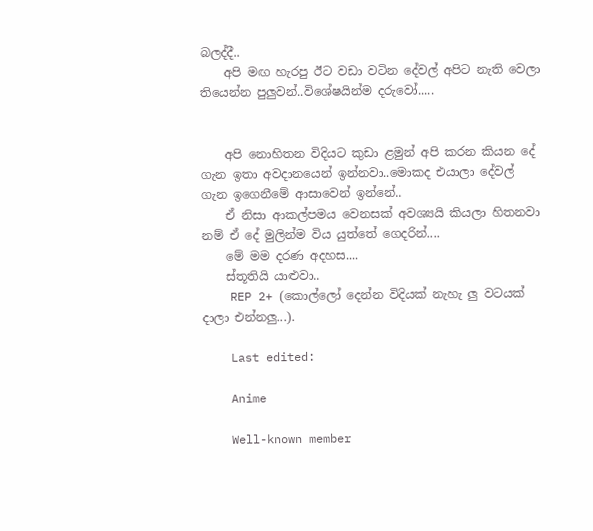බලද්දී..
    අපි මඟ හැරපු ඊට වඩා වටින දේවල් අපිට නැති වෙලා තියෙන්න පුලුවන්..විශේෂයින්ම දරුවෝ.....


    අපි නොහිතන විදියට කුඩා ළමුන් අපි කරන කියන දේ ගැන ඉතා අවදානයෙන් ඉන්නවා..මොකද එයාලා දේවල් ගැන ඉගෙනීමේ ආසාවෙන් ඉන්නේ..
    ඒ නිසා ආකල්පමය වෙනසක් අවශ්‍යයි කියලා හිතනවා නම් ඒ දේ මුලින්ම විය යුත්තේ ගෙදරින්....
    මේ මම දරණ අදහස....
    ස්තූතියි යාළුවා..
    REP 2+ (කොල්ලෝ දෙන්න විදියක් නැහැ ලු වටයක් දාලා එන්නලු...).

    Last edited:

    Anime

    Well-known member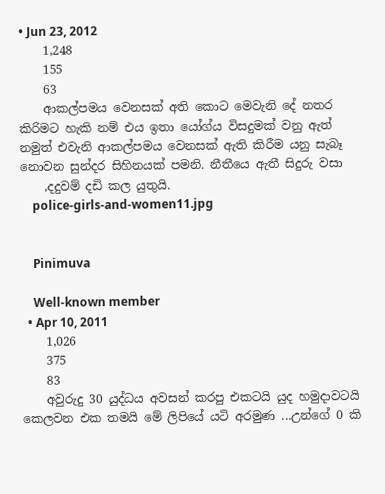• Jun 23, 2012
    1,248
    155
    63
    ආකල්පමය වෙනසක් අති කොට මෙවැනි දේ නතර කිරිමට හැකි නම් එය ඉතා යෝග්ය විසදුමක් වනු ඇත් නමුත් එවැනි ආකල්පමය වෙනසක් ඇති කිරීම යනු සැබෑ නොවන සුන්දර සිහිනයක් පමනි. නීතීයෙ ඇතී සිදුරු වසා
    ,දදුවම් දඩි කල යුතුයි.
    police-girls-and-women11.jpg


    Pinimuva

    Well-known member
  • Apr 10, 2011
    1,026
    375
    83
    අවුරුදු 30 යුද්ධය අවසන් කරපු එකටයි යුද හමුදාවටයි කෙලවන එක තමයි මේ ලිපියේ යටි අරමුණ ...උන්ගේ 0 කි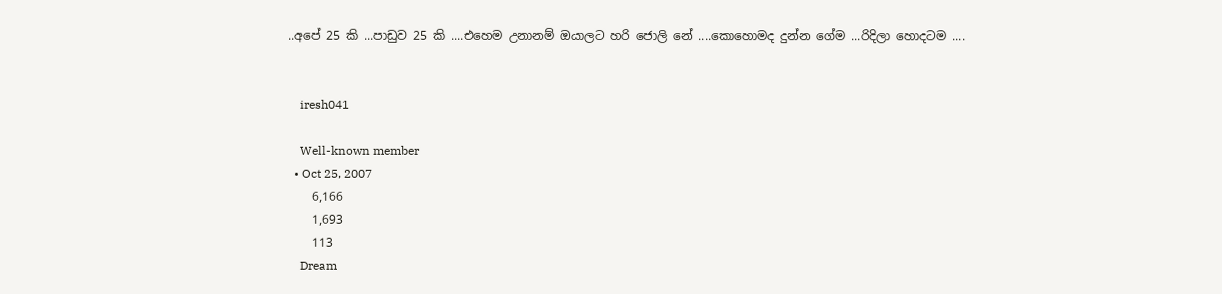..අපේ 25 කි ...පාඩුව 25 කි ....එහෙම උනානම් ඔයාලට හරි ජොලි නේ ....කොහොමද දුන්න ගේම ...රිදිලා හොදටම ....


    iresh041

    Well-known member
  • Oct 25, 2007
    6,166
    1,693
    113
    Dream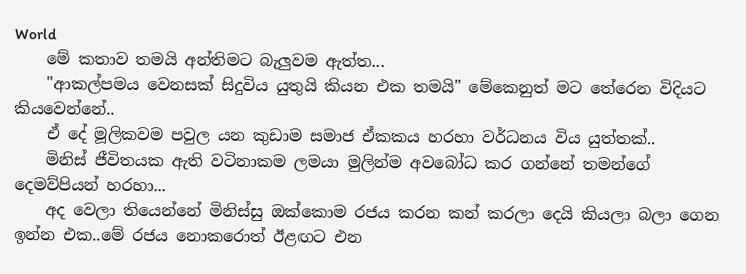World
    මේ කතාව තමයි අන්තිමට බැලුවම ඇත්ත...
    "ආකල්පමය වෙනසක් සිදුවිය යුතුයි කියන එක තමයි" මේකෙනුත් මට තේරෙන විදියට කියවෙන්නේ..
    ඒ දේ මූලිකවම පවුල යන කුඩාම සමාජ ඒකකය හරහා වර්ධනය විය යුත්තක්..
    මිනිස් ජීවිතයක ඇති වටිනාකම ලමයා මුලින්ම අවබෝධ කර ගන්නේ තමන්ගේ දෙමව්පියන් හරහා...
    අද වෙලා තියෙන්නේ මිනිස්සු ඔක්කොම රජය කරන කන් කරලා දෙයි කියලා බලා ගෙන ඉන්න එක..මේ රජය නොකරොත් ඊළඟට එන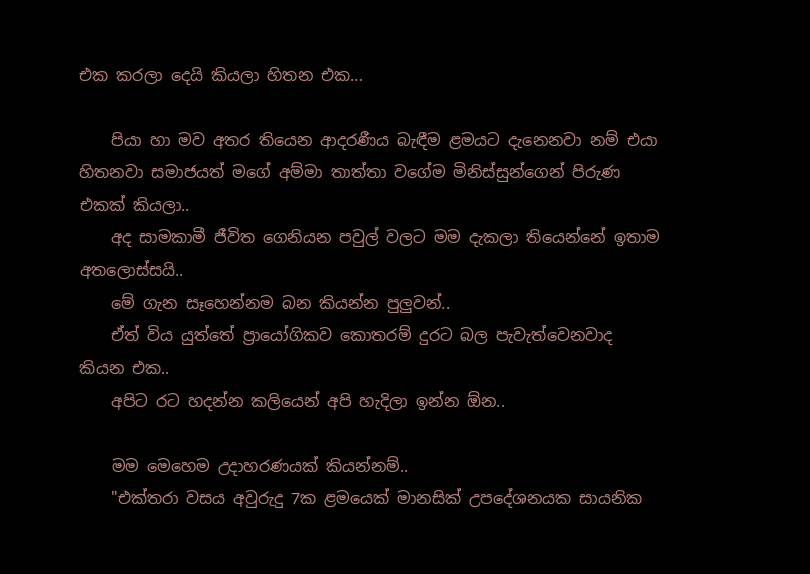එක කරලා දෙයි කියලා හිතන එක...

    පියා හා මව අතර තියෙන ආදරණීය බැඳීම ළමයට දැනෙනවා නම් එයා හිතනවා සමාජයත් මගේ අම්මා තාත්තා වගේම මිනිස්සුන්ගෙන් පිරුණ එකක් කියලා..
    අද සාමකාමී ජීවිත ගෙනියන පවුල් වලට මම දැකලා තියෙන්නේ ඉතාම අතලොස්සයි..
    මේ ගැන සෑහෙන්නම බන කියන්න පුලුවන්..
    ඒත් විය යුත්තේ ප්‍රායෝගිකව කොතරම් දුරට බල පැවැත්වෙනවාද කියන එක..
    අපිට රට හදන්න කලියෙන් අපි හැදිලා ඉන්න ඕන..

    මම මෙහෙම උදාහරණයක් කියන්නම්..
    "එක්තරා වසය අවුරුදු 7ක ළමයෙක් මානසික් උපදේශනයක සායනික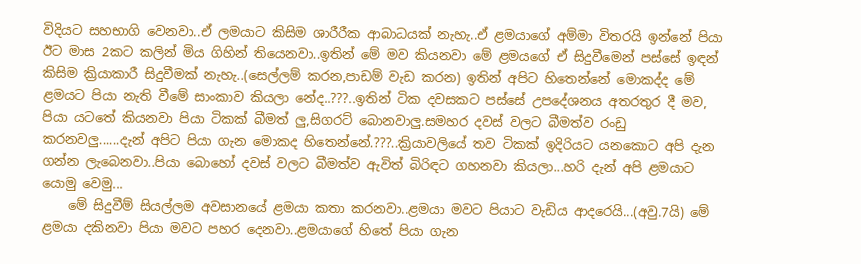විදියට සහභාගි වෙනවා..ඒ ලමයාට කිසිම ශාරීරීක ආබාධයක් නැහැ..ඒ ළමයාගේ අම්මා විතරයි ඉන්නේ පියා ඊට මාස 2කට කලින් මිය ගිහින් තියෙනවා..ඉතින් මේ මව කියනවා මේ ළමයගේ ඒ සිදුවීමෙන් පස්සේ ඉඳන් කිසිම ක්‍රියාකාරී සිදුවීමක් නැහැ..(සෙල්ලම් කරන,පාඩම් වැඩ කරන) ඉතින් අපිට හිතෙන්නේ මොකද්ද මේ ළමයට පියා නැති වීමේ සාංකාව කියලා නේද..???..ඉතින් ටික දවසකට පස්සේ උපදේශනය අතරතුර දී මව, පියා යටතේ කියනවා පියා ටිකක් බීමත් ලු,සිගරට් බොනවාලු.සමහර දවස් වලට බීමත්ව රංඩු කරනවලු......දැන් අපිට පියා ගැන මොකද හිතෙන්නේ.???..ක්‍රියාවලියේ තව ටිකක් ඉදිරියට යනකොට අපි දැන ගන්න ලැබෙනවා..පියා බොහෝ දවස් වලට බීමත්ව ඇවිත් බිරිඳට ගහනවා කියලා...හරි දැන් අපි ළමයාට යොමු වෙමු...
    මේ සිදුවීම් සියල්ලම අවසානයේ ළමයා කතා කරනවා..ළමයා මවට පියාට වැඩිය ආදරෙයි...(අවු.7යි) මේ ළමයා දකිනවා පියා මවට පහර දෙනවා..ළමයාගේ හිතේ පියා ගැන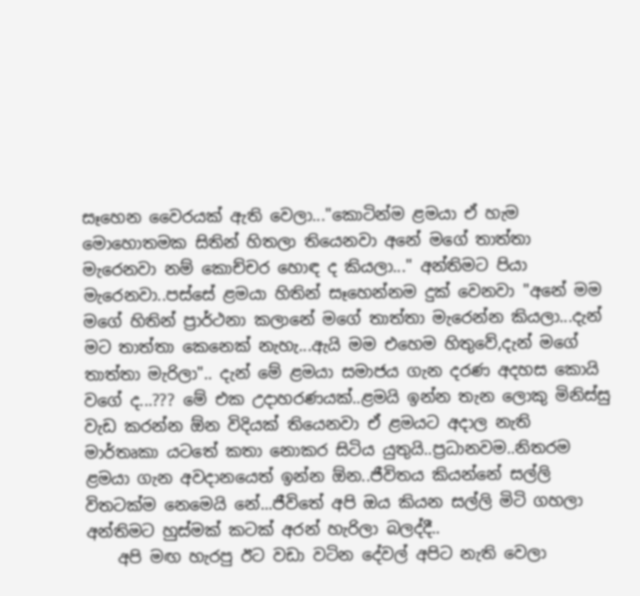සෑහෙන වෛරයක් ඇති වෙලා..."කොටින්ම ළමයා ඒ හැම මොහොතමක සිතින් හිතලා තියෙනවා අනේ මගේ තාත්තා මැරෙනවා නම් කොච්චර හොඳ ද කියලා..." අන්තිමට පියා මැරෙනවා..පස්සේ ළමයා හිතින් සෑහෙන්නම දුක් වෙනවා "අනේ මම මගේ හිතින් ප්‍රාර්ථනා කලානේ මගේ තාත්තා මැරෙන්න කියලා...දැන් මට තාත්තා කෙනෙක් නැහැ...ඇයි මම එහෙම හිතුවේ,දැන් මගේ තාත්තා මැරිලා".. දැන් මේ ළමයා සමාජය ගැන දරණ අදහස කොයි වගේ ද...??? මේ එක උදාහරණයක්..ළමයි ඉන්න තැන ලොකු මිනිස්සු වැඩ කරන්න ඕන විදියක් තියෙනවා ඒ ළමයට අදාල නැති මාර්තෘකා යටතේ කතා නොකර සිටිය යුතුයි..ප්‍රධානවම..නිතරම ළමයා ගැන අවදානයෙත් ඉන්න ඕන..ජීවිතය කියන්නේ සල්ලි විතටක්ම නෙමෙයි නේ...ජීවිතේ අපි ඔය කියන සල්ලි මිටි ගහලා අන්තිමට හුස්මක් කටක් අරන් හැරිලා බලද්දී..
    අපි මඟ හැරපු ඊට වඩා වටින දේවල් අපිට නැති වෙලා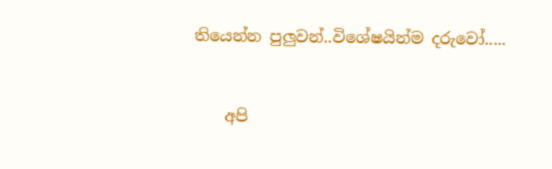තියෙන්න පුලුවන්..විශේෂයින්ම දරුවෝ.....


    අපි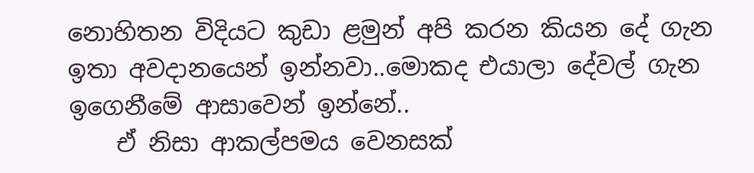නොහිතන විදියට කුඩා ළමුන් අපි කරන කියන දේ ගැන ඉතා අවදානයෙන් ඉන්නවා..මොකද එයාලා දේවල් ගැන ඉගෙනීමේ ආසාවෙන් ඉන්නේ..
    ඒ නිසා ආකල්පමය වෙනසක්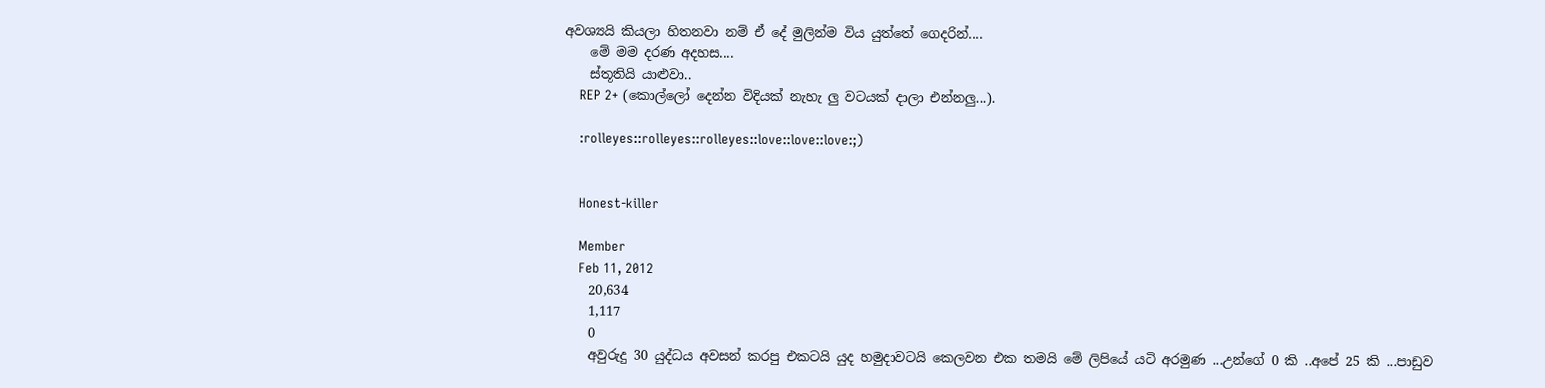අවශ්‍යයි කියලා හිතනවා නම් ඒ දේ මුලින්ම විය යුත්තේ ගෙදරින්....
    මේ මම දරණ අදහස....
    ස්තූතියි යාළුවා..
    REP 2+ (කොල්ලෝ දෙන්න විදියක් නැහැ ලු වටයක් දාලා එන්නලු...).

    :rolleyes::rolleyes::rolleyes::love::love::love:;)


    Honest-killer

    Member
    Feb 11, 2012
    20,634
    1,117
    0
    අවුරුදු 30 යුද්ධය අවසන් කරපු එකටයි යුද හමුදාවටයි කෙලවන එක තමයි මේ ලිපියේ යටි අරමුණ ...උන්ගේ 0 කි ..අපේ 25 කි ...පාඩුව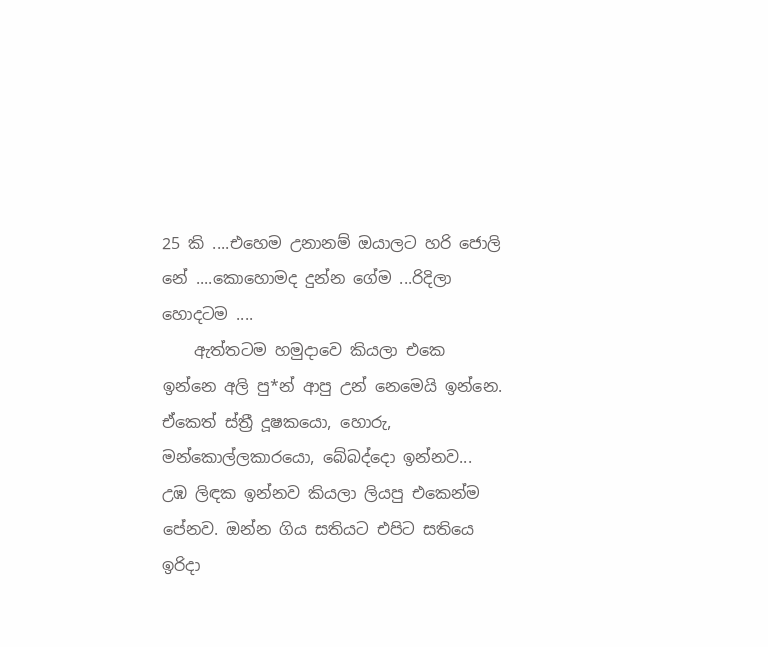25 කි ....එහෙම උනානම් ඔයාලට හරි ජොලි නේ ....කොහොමද දුන්න ගේම ...රිදිලා හොදටම ....
    ඇත්තටම හමුදාවෙ කියලා එකෙ ඉන්නෙ අලි පු*න් ආපු උන් නෙමෙයි ඉන්නෙ. ඒකෙත් ස්ත්‍රී දූෂකයො, හොරු, මන්කොල්ලකාරයො, බේබද්දො ඉන්නව... උඹ ලිඳක ඉන්නව කියලා ලියපු එකෙන්ම පේනව. ඔන්න ගිය සතියට එපිට සතියෙ ඉරිදා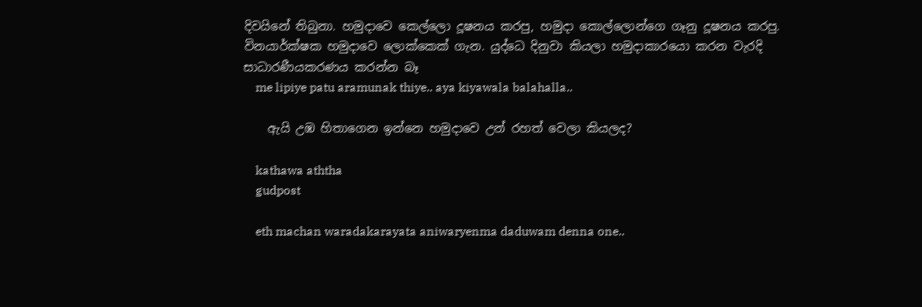දිවයිනේ තිබුනා. හමුදාවෙ කෙල්ලො දූෂනය කරපු, හමුදා කොල්ලොන්ගෙ ගෑනු දූෂනය කරපු. විනයාර්ක්ෂක හමුදාවෙ ලොක්කෙක් ගැන. යුද්ධෙ දිනුවා කියලා හමුදාකාරයො කරන වැරදි සාධාරණීයකරණය කරන්න බෑ
    me lipiye patu aramunak thiye.. aya kiyawala balahalla..

    ඇයි උඹ හිතාගෙන ඉන්නෙ හමුදාවෙ උන් රහත් වෙලා කියලද?

    kathawa aththa
    gudpost

    eth machan waradakarayata aniwaryenma daduwam denna one..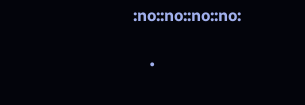:no::no::no::no:

    •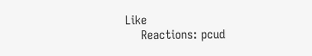Like
    Reactions: pcud